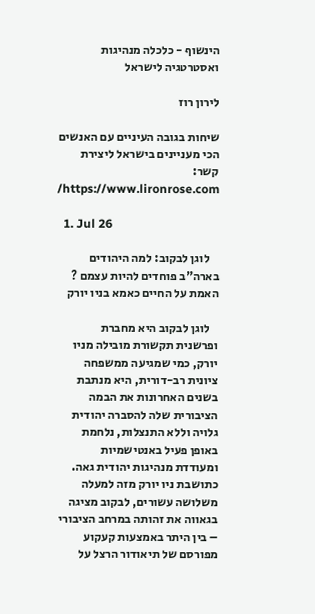הינשוף - כלכלה מנהיגות ואסטרטגיה לישראל

לירון רוז

שיחות בגובה העיניים עם האנשים הכי מעניינים בישראל ליצירת קשר: https://www.lironrose.com/

  1. Jul 26

    לוגן לבקוב: למה היהודים בארה"ב פוחדים להיות עצמם ? האמת על החיים כאמא בניו יורק

    לוגן לבקוב היא מחברת ופרשנית תקשורת מובילה מניו יורק, כמי שמגיעה ממשפחה ציונית רב-דורית, היא מנתבת בשנים האחרונות את הבמה הציבורית שלה להסברה יהודית גלויה וללא התנצלות, נלחמת באופן פעיל באנטישמיות ומעודדת מנהיגות יהודית גאה. כתושבת ניו יורק מזה למעלה משלושה עשורים, לבקוב מציגה בגאווה את זהותה במרחב הציבורי – בין היתר באמצעות קעקוע מפורסם של תיאודור הרצל על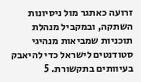זרועה כאתגר מול ניסיונות השתקה, ובמקביל מנהלת תוכניות שמביאות מנהיגי סטודנטים לישראל כדי להיאבק בעיוותים בתקשורת. 5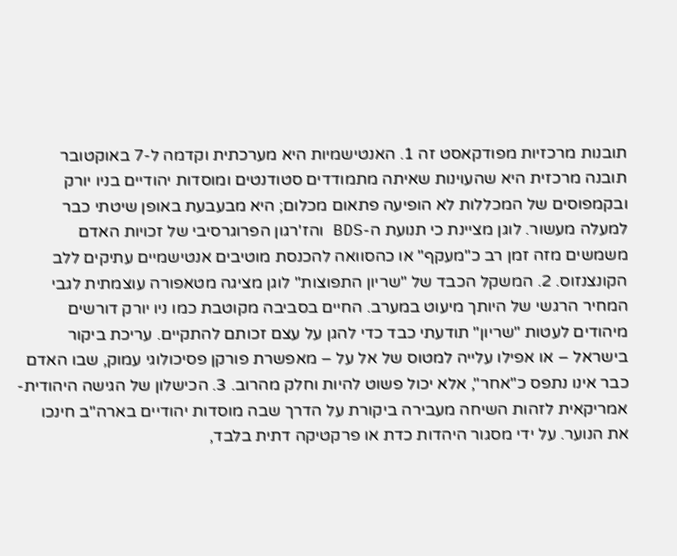תובנות מרכזיות מפודקאסט זה 1. האנטישמיות היא מערכתית וקדמה ל-7 באוקטובר תובנה מרכזית היא שהעוינות שאיתה מתמודדים סטודנטים ומוסדות יהודיים בניו יורק ובקמפוסים של המכללות לא הופיעה פתאום מכלום; היא מבעבעת באופן שיטתי כבר למעלה מעשור. לוגן מציינת כי תנועת ה-BDS והז'רגון הפרוגרסיבי של זכויות האדם משמשים מזה זמן רב כ"מעקף" או כהסוואה להכנסת מוטיבים אנטישמיים עתיקים ללב הקונצנזוס. 2. המשקל הכבד של "שריון התפוצות" לוגן מציגה מטאפורה עוצמתית לגבי המחיר הרגשי של היותך מיעוט במערב. החיים בסביבה מקוטבת כמו ניו יורק דורשים מיהודים לעטות "שריון" תודעתי כבד כדי להגן על עצם זכותם להתקיים. עריכת ביקור בישראל – או אפילו עלייה למטוס של אל על – מאפשרת פורקן פסיכולוגי עמוק, שבו האדם כבר אינו נתפס כ"אחר", אלא יכול פשוט להיות וחלק מהרוב. 3. הכישלון של הגישה היהודית-אמריקאית לזהות השיחה מעבירה ביקורת על הדרך שבה מוסדות יהודיים בארה"ב חינכו את הנוער. על ידי מסגור היהדות כדת או פרקטיקה דתית בלבד,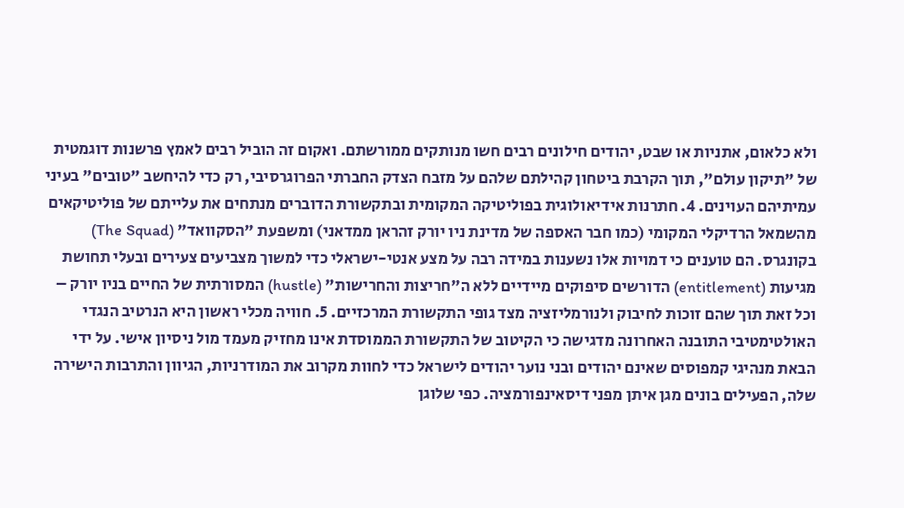ולא כלאום, אתניות או שבט, יהודים חילונים רבים חשו מנותקים ממורשתם. ואקום זה הוביל רבים לאמץ פרשנות דוגמטית של "תיקון עולם", תוך הקרבת ביטחון קהילתם שלהם על מזבח הצדק החברתי הפרוגרסיבי, רק כדי להיחשב "טובים" בעיני עמיתיהם העוינים. 4. חתרנות אידיאולוגית בפוליטיקה המקומית ובתקשורת הדוברים מנתחים את עלייתם של פוליטיקאים מהשמאל הרדיקלי המקומי (כמו חבר האספה של מדינת ניו יורק זהראן ממדאני) ומשפעת "הסקוואד" (The Squad) בקונגרס. הם טוענים כי דמויות אלו נשענות במידה רבה על מצע אנטי-ישראלי כדי למשוך מצביעים צעירים ובעלי תחושת מגיעות (entitlement) הדורשים סיפוקים מיידיים ללא ה"חריצות והחרישות" (hustle) המסורתית של החיים בניו יורק – וכל זאת תוך שהם זוכות לחיבוק ולנורמליזציה מצד גופי התקשורת המרכזיים. 5. חוויה מכלי ראשון היא הנרטיב הנגדי האולטימטיבי התובנה האחרונה מדגישה כי הקיטוב של התקשורת הממוסדת אינו מחזיק מעמד מול ניסיון אישי. על ידי הבאת מנהיגי קמפוסים שאינם יהודים ובני נוער יהודים לישראל כדי לחוות מקרוב את המודרניות, הגיוון והתרבות הישירה שלה, הפעילים בונים מגן איתן מפני דיסאינפורמציה. כפי שלוגן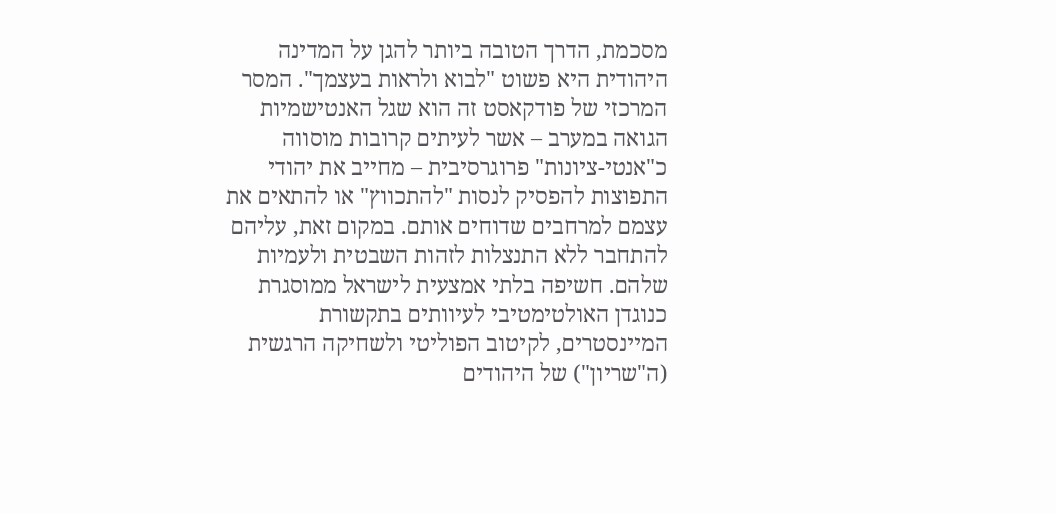מסכמת, הדרך הטובה ביותר להגן על המדינה היהודית היא פשוט "לבוא ולראות בעצמך". המסר המרכזי של פודקאסט זה הוא שגל האנטישמיות הגואה במערב – אשר לעיתים קרובות מוסווה כ"אנטי-ציונות" פרוגרסיבית – מחייב את יהודי התפוצות להפסיק לנסות "להתכווץ" או להתאים את עצמם למרחבים שדוחים אותם. במקום זאת, עליהם להתחבר ללא התנצלות לזהות השבטית ולעמיות שלהם. חשיפה בלתי אמצעית לישראל ממוסגרת כנוגדן האולטימטיבי לעיוותים בתקשורת המיינסטרים, לקיטוב הפוליטי ולשחיקה הרגשית (ה"שריון") של היהודים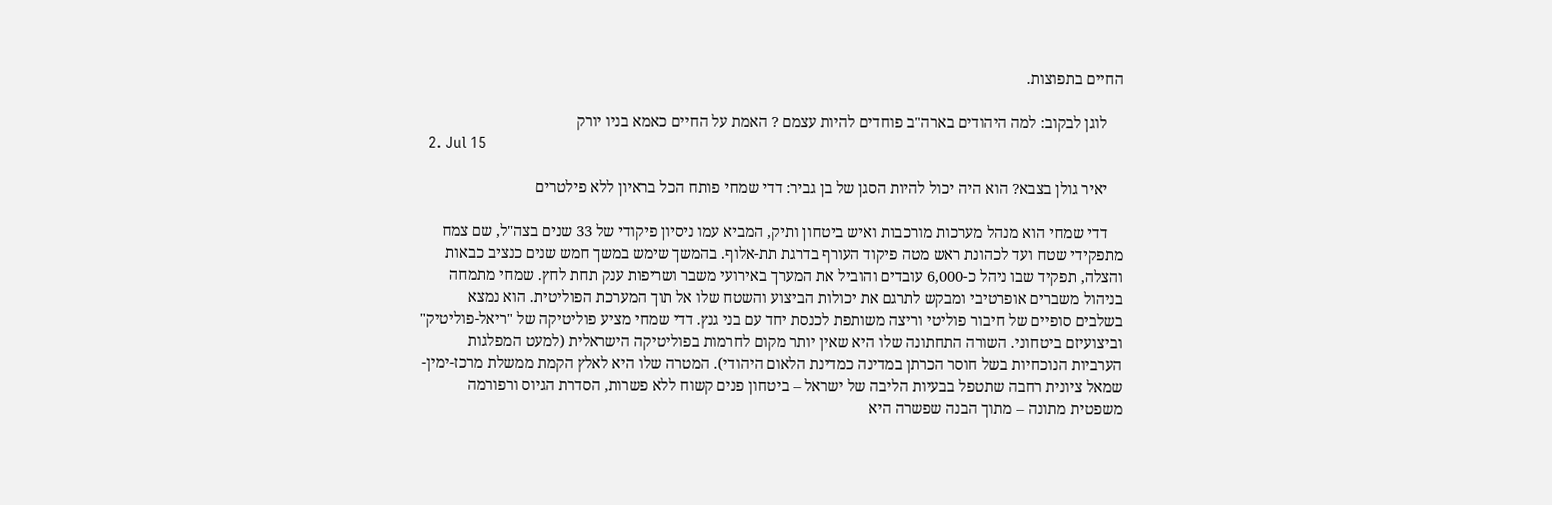החיים בתפוצות.

    לוגן לבקוב: למה היהודים בארה"ב פוחדים להיות עצמם ? האמת על החיים כאמא בניו יורק
  2. Jul 15

    יאיר גולן בצבא? הוא היה יכול להיות הסגן של בן גביר: דדי שמחי פותח הכל בראיון ללא פילטרים

    דדי שמחי הוא מנהל מערכות מורכבות ואיש ביטחון ותיק, המביא עמו ניסיון פיקודי של 33 שנים בצה"ל, שם צמח מתפקידי שטח ועד לכהונת ראש מטה פיקוד העורף בדרגת תת-אלוף. בהמשך שימש במשך חמש שנים כנציב כבאות והצלה, תפקיד שבו ניהל כ-6,000 עובדים והוביל את המערך באירועי משבר ושריפות ענק תחת לחץ. שמחי מתמחה בניהול משברים אופרטיבי ומבקש לתרגם את יכולות הביצוע והשטח שלו אל תוך המערכת הפוליטית. הוא נמצא בשלבים סופיים של חיבור פוליטי וריצה משותפת לכנסת יחד עם בני גנץ. דדי שמחי מציע פוליטיקה של "ריאל-פוליטיק" וביצועיזם ביטחוני. השורה התחתונה שלו היא שאין יותר מקום לחרמות בפוליטיקה הישראלית (למעט המפלגות הערביות הנוכחיות בשל חוסר הכרתן במדינה כמדינת הלאום היהודי). המטרה שלו היא לאלץ הקמת ממשלת מרכז-ימין-שמאל ציונית רחבה שתטפל בבעיות הליבה של ישראל – ביטחון פנים קשוח ללא פשרות, הסדרת הגיוס ורפורמה משפטית מתונה – מתוך הבנה שפשרה היא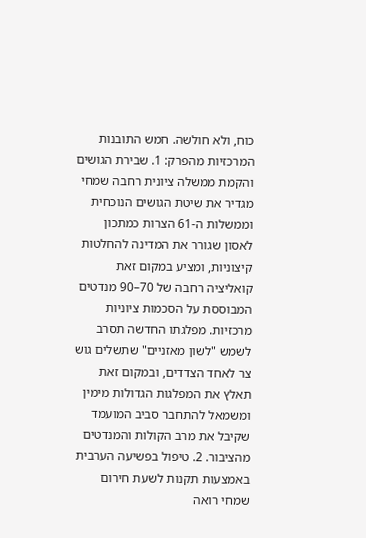כוח, ולא חולשה. חמש התובנות המרכזיות מהפרק: 1. שבירת הגושים והקמת ממשלה ציונית רחבה שמחי מגדיר את שיטת הגושים הנוכחית וממשלות ה-61 הצרות כמתכון לאסון שגורר את המדינה להחלטות קיצוניות, ומציע במקום זאת קואליציה רחבה של 70–90 מנדטים המבוססת על הסכמות ציוניות מרכזיות. מפלגתו החדשה תסרב לשמש "לשון מאזניים" שתשלים גוש צר לאחד הצדדים, ובמקום זאת תאלץ את המפלגות הגדולות מימין ומשמאל להתחבר סביב המועמד שקיבל את מרב הקולות והמנדטים מהציבור. 2. טיפול בפשיעה הערבית באמצעות תקנות לשעת חירום שמחי רואה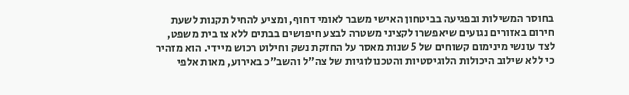בחוסר המשילות ובפגיעה בביטחון האישי משבר לאומי דחוף, ומציע להחיל תקנות לשעת חירום באזורים נגועים שיאפשרו לקציני משטרה לבצע חיפושים בבתים ללא צו בית משפט, לצד עונשי מינימום קשוחים של 5 שנות מאסר על החזקת נשק וחילוט רכוש מיידי. הוא מזהיר כי ללא שילוב היכולות הלוגיסטיות והטכנולוגיות של צה"ל והשב"כ באירוע, מאות אלפי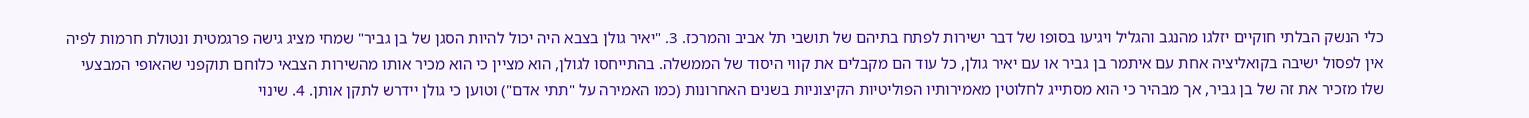כלי הנשק הבלתי חוקיים יזלגו מהנגב והגליל ויגיעו בסופו של דבר ישירות לפתח בתיהם של תושבי תל אביב והמרכז. 3. "יאיר גולן בצבא היה יכול להיות הסגן של בן גביר" שמחי מציג גישה פרגמטית ונטולת חרמות לפיה אין לפסול ישיבה בקואליציה אחת עם איתמר בן גביר או עם יאיר גולן, כל עוד הם מקבלים את קווי היסוד של הממשלה. בהתייחסו לגולן, הוא מציין כי הוא מכיר אותו מהשירות הצבאי כלוחם תוקפני שהאופי המבצעי שלו מזכיר את זה של בן גביר, אך מבהיר כי הוא מסתייג לחלוטין מאמירותיו הפוליטיות הקיצוניות בשנים האחרונות (כמו האמירה על "תתי אדם") וטוען כי גולן יידרש לתקן אותן. 4. שינוי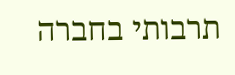תרבותי בחברה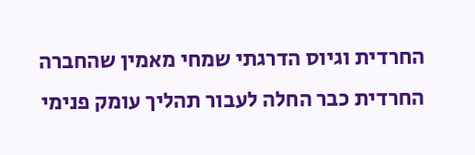החרדית וגיוס הדרגתי שמחי מאמין שהחברה החרדית כבר החלה לעבור תהליך עומק פנימי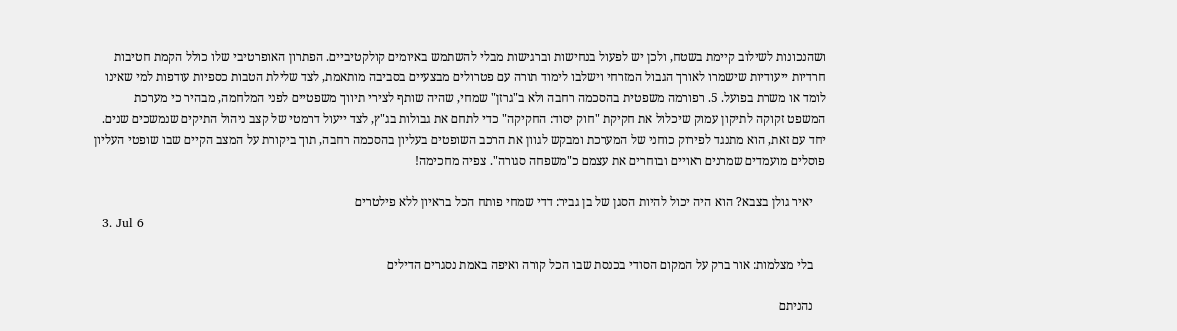ושהנכונות לשילוב קיימת בשטח, ולכן יש לפעול בנחישות וברגישות מבלי להשתמש באיומים קולקטיביים. הפתרון האופרטיבי שלו כולל הקמת חטיבות חרדיות ייעודיות שישמרו לאורך הגבול המזרחי וישלבו לימוד תורה עם פטרולים מבצעיים בסביבה מותאמת, לצד שלילת הטבות כספיות עודפות למי שאינו לומד או משרת בפועל. 5. רפורמה משפטית בהסכמה רחבה ולא ב"גרזן" שמחי, שהיה שותף לצירי תיווך משפטיים לפני המלחמה, מבהיר כי מערכת המשפט זקוקה לתיקון עמוק שיכלול את חקיקת "חוק יסוד: החקיקה" כדי לתחם את גבולות בג"ץ, לצד ייעול דרמטי של קצב ניהול התיקים שנמשכים שנים. יחד עם זאת, הוא מתנגד לפירוק כוחני של המערכת ומבקש לגוון את הרכב השופטים בעליון בהסכמה רחבה, תוך ביקורת על המצב הקיים שבו שופטי העליון פוסלים מועמדים שמרנים ראויים ובוחרים את עצמם כ"משפחה סגורה". צפיה מחכימה!

    יאיר גולן בצבא? הוא היה יכול להיות הסגן של בן גביר: דדי שמחי פותח הכל בראיון ללא פילטרים
  3. Jul 6

    בלי מצלמות: אור ברק על המקום הסודי בכנסת שבו הכל קורה ואיפה באמת נסגרים הדילים

    נהניתם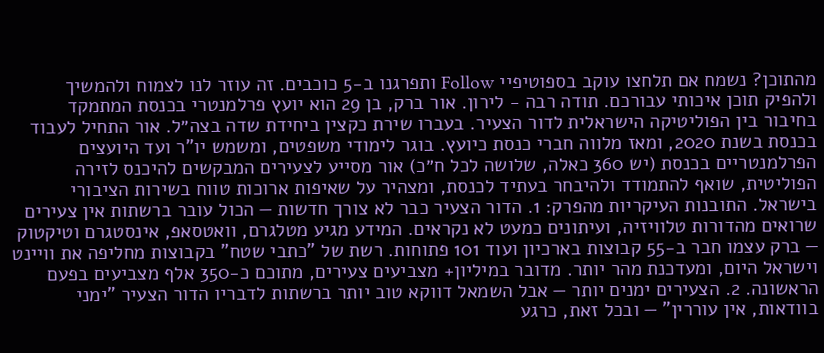מהתוכן? נשמח אם תלחצו עוקב בספוטיפיי Follow ותפרגנו ב-5 כוכבים. זה עוזר לנו לצמוח ולהמשיך ולהפיק תוכן איכותי עבורכם. תודה רבה - לירון. אור ברק, בן 29 הוא יועץ פרלמנטרי בכנסת המתמקד בחיבור בין הפוליטיקה הישראלית לדור הצעיר. בעברו שירת כקצין ביחידת שדה בצה״ל. אור התחיל לעבוד בכנסת בשנת 2020, ומאז מלווה חברי כנסת כיועץ. בוגר לימודי משפטים, ומשמש יו"ר ועד היועצים הפרלמנטריים בכנסת (יש 360 כאלה, שלושה לכל ח״כ) אור מסייע לצעירים המבקשים להיכנס לזירה הפוליטית, שואף להתמודד ולהיבחר בעתיד לכנסת, ומצהיר על שאיפות ארוכות טווח בשירות הציבורי בישראל. התובנות העיקריות מהפרק: 1. הדור הצעיר כבר לא צורך חדשות — הכול עובר ברשתות אין צעירים שרואים מהדורות טלוויזיה, ועיתונים כמעט לא נקראים. המידע מגיע מטלגרם, וואטסאפ, אינסטגרם וטיקטוק — ברק עצמו חבר ב-55 קבוצות בארכיון ועוד 101 פתוחות. רשת של "כתבי שטח" בקבוצות מחליפה את וויינט וישראל היום, ומעדכנת מהר יותר. מדובר במיליון+ מצביעים צעירים, מתוכם כ-350 אלף מצביעים בפעם הראשונה. 2. הצעירים ימנים יותר — אבל השמאל דווקא טוב יותר ברשתות לדבריו הדור הצעיר "ימני בוודאות, אין עוררין" — ובכל זאת, כרגע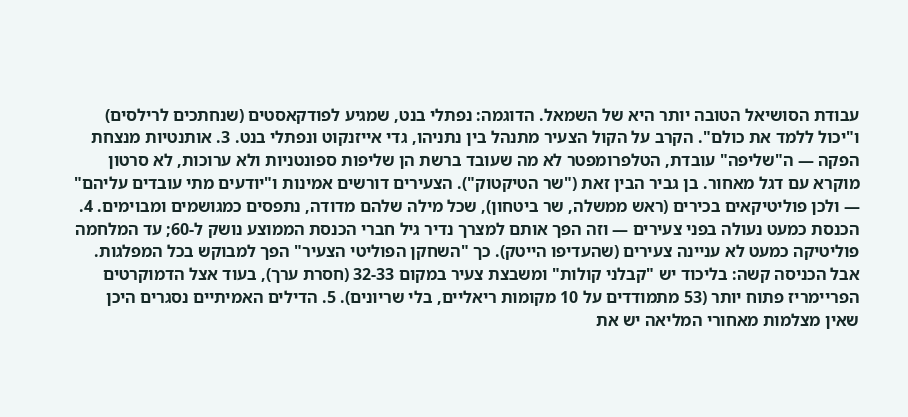עבודת הסושיאל הטובה יותר היא של השמאל. הדוגמה: נפתלי בנט, שמגיע לפודקאסטים (שנחתכים לרילסים) ו"יכול ללמד את כולם". הקרב על הקול הצעיר מתנהל בין נתניהו, גדי אייזנקוט ונפתלי בנט. 3. אותנטיות מנצחת הפקה — ה"שליפה" עובדת, הטלפרומפטר לא מה שעובד ברשת הן שליפות ספונטניות ולא ערוכות, לא סרטון מוקרא עם דגל מאחור. בן גביר הבין זאת ("שר הטיקטוק"). הצעירים דורשים אמינות ו"יודעים מתי עובדים עליהם" — ולכן פוליטיקאים בכירים (ראש ממשלה, שר ביטחון), שכל מילה שלהם מדודה, נתפסים כמגושמים ומבוימים. 4. הכנסת כמעט נעולה בפני צעירים — וזה הפך אותם למצרך נדיר גיל חברי הכנסת הממוצע נושק ל-60; עד המלחמה פוליטיקה כמעט לא עניינה צעירים (שהעדיפו הייטק). כך "השחקן הפוליטי הצעיר" הפך למבוקש בכל המפלגות. אבל הכניסה קשה: בליכוד יש "קבלני קולות" ומשבצת צעיר במקום 32-33 (חסרת ערך), בעוד אצל הדמוקרטים הפריימריז פתוח יותר (53 מתמודדים על 10 מקומות ריאליים, בלי שריונים). 5. הדילים האמיתיים נסגרים היכן שאין מצלמות מאחורי המליאה יש את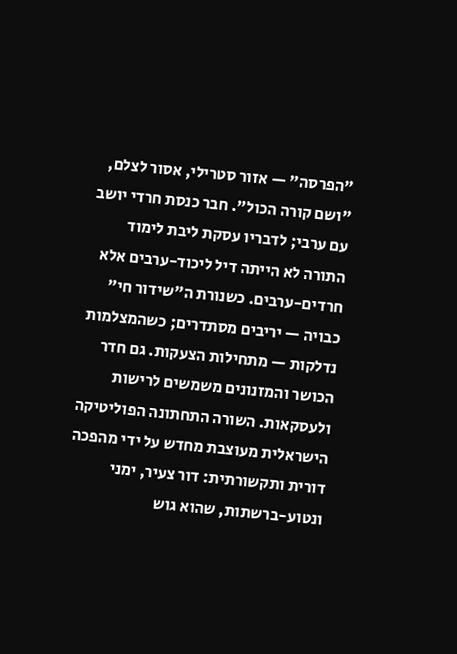"הפרסה" — אזור סטרילי, אסור לצלם, "ושם קורה הכול". חבר כנסת חרדי יושב עם ערבי; לדבריו עסקת ליבת לימוד התורה לא הייתה דיל ליכוד-ערבים אלא חרדים-ערבים. כשנורת ה"שידור חי" כבויה — יריבים מסתדרים; כשהמצלמות נדלקות — מתחילות הצעקות. גם חדר הכושר והמזנונים משמשים לרישות ולעסקאות. השורה התחתונה הפוליטיקה הישראלית מעוצבת מחדש על ידי מהפכה דורית ותקשורתית: דור צעיר, ימני ונטוע-ברשתות, שהוא גוש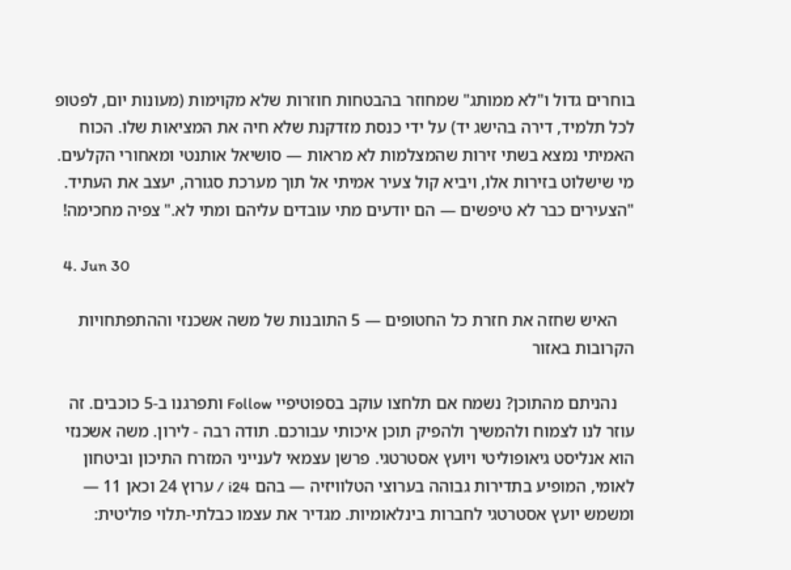בוחרים גדול ו"לא ממותג" שמחוזר בהבטחות חוזרות שלא מקוימות (מעונות יום, לפטופ לכל תלמיד, דירה בהישג יד) על ידי כנסת מזדקנת שלא חיה את המציאות שלו. הכוח האמיתי נמצא בשתי זירות שהמצלמות לא מראות — סושיאל אותנטי ומאחורי הקלעים. מי שישלוט בזירות אלו, ויביא קול צעיר אמיתי אל תוך מערכת סגורה, יעצב את העתיד. "הצעירים כבר לא טיפשים — הם יודעים מתי עובדים עליהם ומתי לא." צפיה מחכימה!

  4. Jun 30

    האיש שחזה את חזרת כל החטופים — 5 התובנות של משה אשכנזי וההתפתחויות הקרובות באזור

    נהניתם מהתוכן? נשמח אם תלחצו עוקב בספוטיפיי Follow ותפרגנו ב-5 כוכבים. זה עוזר לנו לצמוח ולהמשיך ולהפיק תוכן איכותי עבורכם. תודה רבה - לירון. משה אשכנזי הוא אנליסט גיאופוליטי ויועץ אסטרטגי. פרשן עצמאי לענייני המזרח התיכון וביטחון לאומי, המופיע בתדירות גבוהה בערוצי הטלוויזיה — בהם i24 / ערוץ 24 וכאן 11 — ומשמש יועץ אסטרטגי לחברות בינלאומיות. מגדיר את עצמו כבלתי-תלוי פוליטית: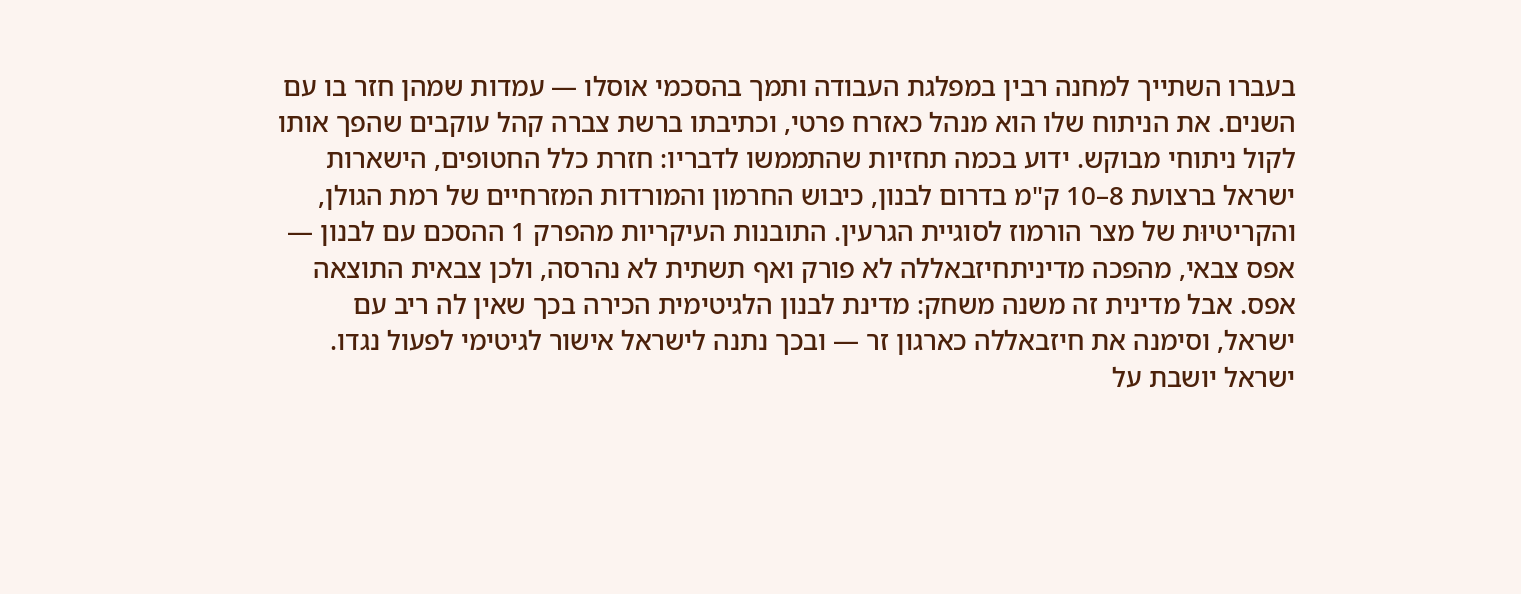בעברו השתייך למחנה רבין במפלגת העבודה ותמך בהסכמי אוסלו — עמדות שמהן חזר בו עם השנים. את הניתוח שלו הוא מנהל כאזרח פרטי, וכתיבתו ברשת צברה קהל עוקבים שהפך אותו לקול ניתוחי מבוקש. ידוע בכמה תחזיות שהתממשו לדבריו: חזרת כלל החטופים, הישארות ישראל ברצועת 8–10 ק"מ בדרום לבנון, כיבוש החרמון והמורדות המזרחיים של רמת הגולן, והקריטיוּת של מצר הורמוז לסוגיית הגרעין. התובנות העיקריות מהפרק 1 ההסכם עם לבנון — אפס צבאי, מהפכה מדיניתחיזבאללה לא פורק ואף תשתית לא נהרסה, ולכן צבאית התוצאה אפס. אבל מדינית זה משנה משחק: מדינת לבנון הלגיטימית הכירה בכך שאין לה ריב עם ישראל, וסימנה את חיזבאללה כארגון זר — ובכך נתנה לישראל אישור לגיטימי לפעול נגדו. ישראל יושבת על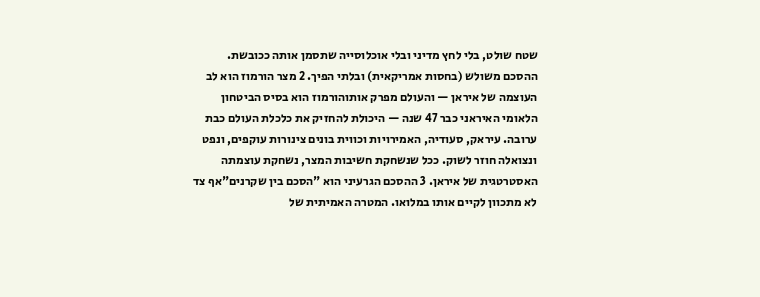שטח שולט, בלי לחץ מדיני ובלי אוכלוסייה שתסמן אותה ככובשת. ההסכם משולש (בחסות אמריקאית) ובלתי הפיך. 2 מצר הורמוז הוא לב העוצמה של איראן — והעולם מפרק אותוהורמוז הוא בסיס הביטחון הלאומי האיראני כבר 47 שנה — היכולת להחזיק את כלכלת העולם כבת ערובה. עיראק, סעודיה, האמירויות וכווית בונים צינורות עוקפים, ונפט ונצואלה חוזר לשוק. ככל שנשחקת חשיבות המצר, נשחקת עוצמתה האסטרטגית של איראן. 3 ההסכם הגרעיני הוא "הסכם בין שקרנים"אף צד לא מתכוון לקיים אותו במלואו. המטרה האמיתית של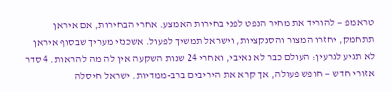טראמפ — להוריד את מחיר הנפט לפני בחירות האמצע. אחרי הבחירות, אם איראן תתחמק, יחזרו המצור והסנקציות, וישראל תמשיך לפעול. אשכנזי מעריך שבסוף איראן לא תגיע לגרעין: העולם כבר לא נאיבי, ואחרי 24 שנות השקעה אין לה מה להראות. 4 סדר אזורי חדש — חופש פעולה, אך קרא את היריבים ברב-ממדיות. ישראל חיסלה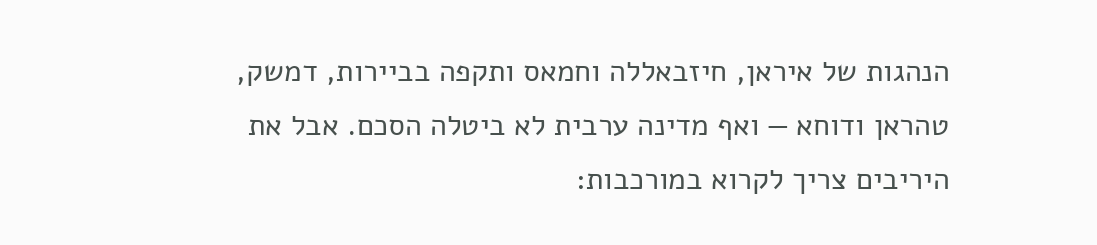הנהגות של איראן, חיזבאללה וחמאס ותקפה בביירות, דמשק, טהראן ודוחא — ואף מדינה ערבית לא ביטלה הסכם. אבל את היריבים צריך לקרוא במורכבות: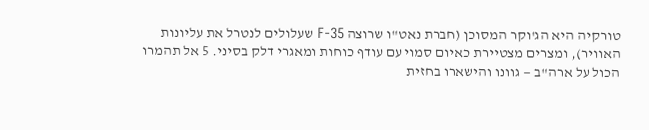טורקיה היא הג'וקר המסוכן (חברת נאט"ו שרוצה F-35 שעלולים לנטרל את עליונות האוויר), ומצרים מצטיירת כאיום סמוי עם עודף כוחות ומאגרי דלק בסיני. 5 אל תהמרו הכול על ארה"ב — גוונו והישארו בחזית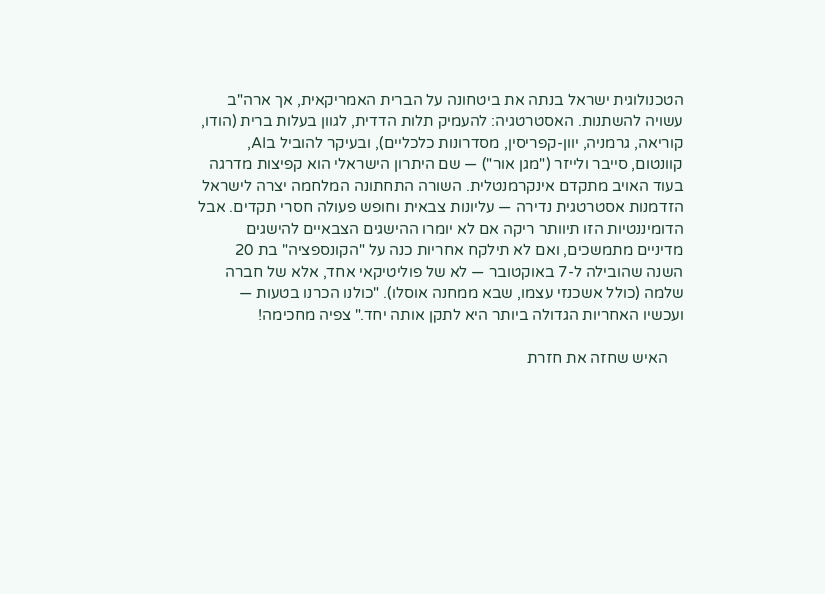הטכנולוגית ישראל בנתה את ביטחונה על הברית האמריקאית, אך ארה"ב עשויה להשתנות. האסטרטגיה: להעמיק תלות הדדית, לגוון בעלות ברית (הודו, קוריאה, גרמניה, יוון-קפריסין, מסדרונות כלכליים), ובעיקר להוביל בAI, קוונטום, סייבר ולייזר ("מגן אור") — שם היתרון הישראלי הוא קפיצות מדרגה בעוד האויב מתקדם אינקרמנטלית. השורה התחתונה המלחמה יצרה לישראל הזדמנות אסטרטגית נדירה — עליונות צבאית וחופש פעולה חסרי תקדים. אבל הדומיננטיות הזו תיוותר ריקה אם לא יומרו ההישגים הצבאיים להישגים מדיניים מתמשכים, ואם לא תילקח אחריות כנה על "הקונספציה" בת 20 השנה שהובילה ל-7 באוקטובר — לא של פוליטיקאי אחד, אלא של חברה שלמה (כולל אשכנזי עצמו, שבא ממחנה אוסלו). "כולנו הכרנו בטעות — ועכשיו האחריות הגדולה ביותר היא לתקן אותה יחד." צפיה מחכימה!

    האיש שחזה את חזרת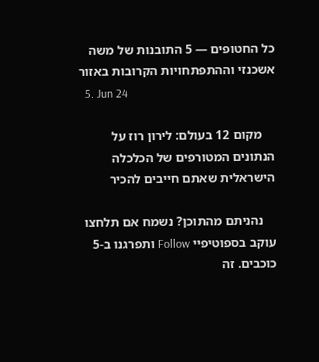כל החטופים — 5 התובנות של משה אשכנזי וההתפתחויות הקרובות באזור
  5. Jun 24

    מקום 12 בעולם: לירון רוז על הנתונים המטורפים של הכלכלה הישראלית שאתם חייבים להכיר

    נהניתם מהתוכן? נשמח אם תלחצו עוקב בספוטיפיי Follow ותפרגנו ב-5 כוכבים. זה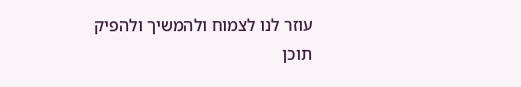עוזר לנו לצמוח ולהמשיך ולהפיק תוכן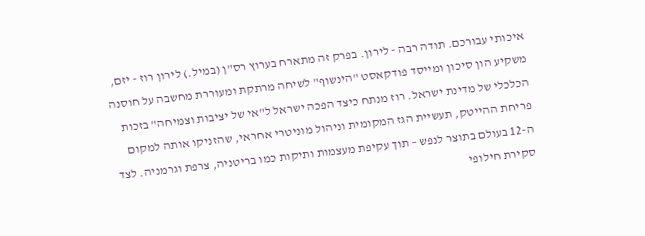איכותי עבורכם. תודה רבה - לירון. בפרק זה מתארח בערוץ רס"ן (במיל.) לירון רוז - יזם, משקיע הון סיכון ומייסד פודקאסט "הינשוף" לשיחה מרתקת ומעוררת מחשבה על חוסנה הכלכלי של מדינת ישראל. רוז מנתח כיצד הפכה ישראל ל"אי של יציבות וצמיחה" בזכות פריחת ההייטק, תעשיית הגז המקומית וניהול מוניטרי אחראי, שהזניקו אותה למקום ה-12 בעולם בתוצר לנפש – תוך עקיפת מעצמות ותיקות כמו בריטניה, צרפת וגרמניה. לצד סקירת חילופי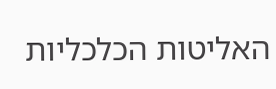האליטות הכלכליות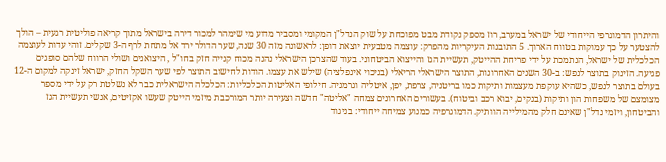והיתרון הדמוגרפי הייחודי של ישראל במערב, רוז מספק נקודת מבט מפוכחת על שוק הנדל"ן המקומי ומסביר מדוע מי שימהר למכור דירה בישראל מתוך קריאה פוליטית רגעית – הולך להצטער על כך עמוקות בטווח הארוך. 5 התובנות העיקריות מהפרק: עוצמה מטבעית יוצאת דופן: לראשונה מזה 30 שנה, שער הדולר ירד אל מתחת לרף ה-3 שקלים. זוהי עדות לעוצמה הכלכלית של ישראל, הנתמכת על ידי פריחת ההייטק, תעשיית הגז והייצוא הביטחוני. בעוד שהצרכן הישראלי נהנה מכוח קנייה חזק בחו"ל , היצואנים ושולי הרווח שלהם סופגים פגיעה. הזינוק בתוצר לנפש: ב-30 השנים האחרונות, התוצר הישראלי הריאלי (בניכוי אינפלציה) שילש את עצמו. הודות לחישוב התוצר לפי שער השקל החזק, ישראל זינקה למקום ה-12 בעולם בתוצר לנפש, כשהיא עוקפת מעצמות ותיקות כמו בריטניה, צרפת, יפן, איטליה וגרמניה. חילופי האליטות הכלכליות: הכלכלה הישראלית כבר לא נשלטת רק על ידי מספר מצומצם של משפחות הון ותיקות (בנקים, יבוא רכב וביטוח). בעשורים האחרונים צמחה "אליטה" חדשה וצעירה יותר המורכבת מיזמי הייטק שעשו אקזיטים, אנשי תעשיית הגז והביטחון, ויזמי נדל"ן שאינם חלק מהמילייה הוותיק. הדמוגרפיה כמנוע צמיחה ייחודי: בניגוד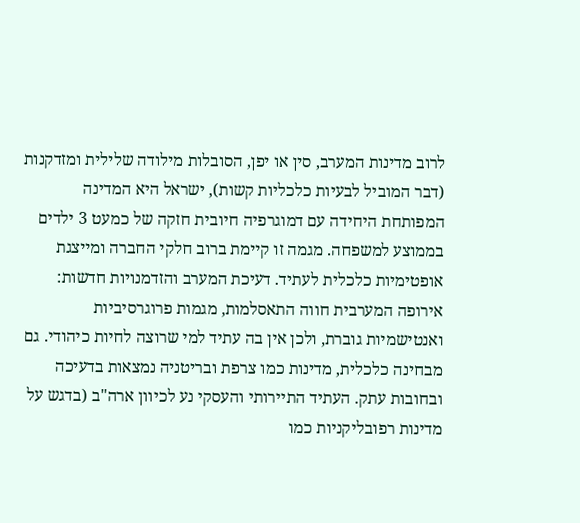לרוב מדינות המערב, סין או יפן, הסובלות מילודה שלילית ומזדקנות (דבר המוביל לבעיות כלכליות קשות), ישראל היא המדינה המפותחת היחידה עם דמוגרפיה חיובית חזקה של כמעט 3 ילדים בממוצע למשפחה. מגמה זו קיימת ברוב חלקי החברה ומייצגת אופטימיות כלכלית לעתיד. דעיכת המערב והזדמנויות חדשות: אירופה המערבית חווה התאסלמות, מגמות פרוגרסיביות ואנטישמיות גוברת, ולכן אין בה עתיד למי שרוצה לחיות כיהודי. גם מבחינה כלכלית, מדינות כמו צרפת ובריטניה נמצאות בדעיכה ובחובות עתק. העתיד התיירותי והעסקי נע לכיוון ארה"ב (בדגש על מדינות רפובליקניות כמו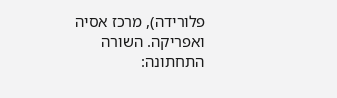פלורידה), מרכז אסיה ואפריקה. השורה התחתונה: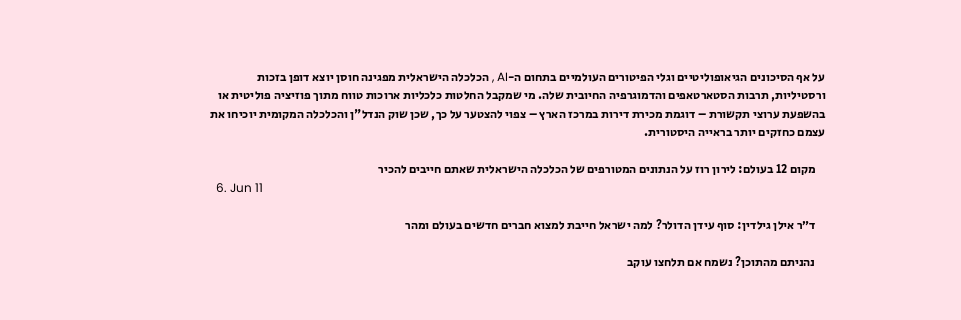על אף הסיכונים הגיאופוליטיים וגלי הפיטורים העולמיים בתחום ה-AI , הכלכלה הישראלית מפגינה חוסן יוצא דופן בזכות ורסטיליות, תרבות הסטארטאפים והדמוגרפיה החיובית שלה. מי שמקבל החלטות כלכליות ארוכות טווח מתוך פוזיציה פוליטית או בהשפעת ערוצי תקשורת – דוגמת מכירת דירות במרכז הארץ – צפוי להצטער על כך, שכן שוק הנדל"ן והכלכלה המקומית יוכיחו את עצמם כחזקים יותר בראייה היסטורית.

    מקום 12 בעולם: לירון רוז על הנתונים המטורפים של הכלכלה הישראלית שאתם חייבים להכיר
  6. Jun 11

    ד״ר אילן גילדין: סוף עידן הדולר? למה ישראל חייבת למצוא חברים חדשים בעולם ומהר

    נהניתם מהתוכן? נשמח אם תלחצו עוקב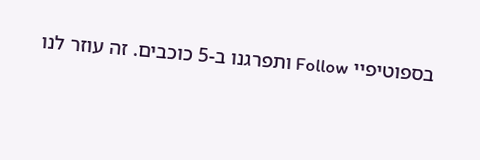בספוטיפיי Follow ותפרגנו ב-5 כוכבים. זה עוזר לנו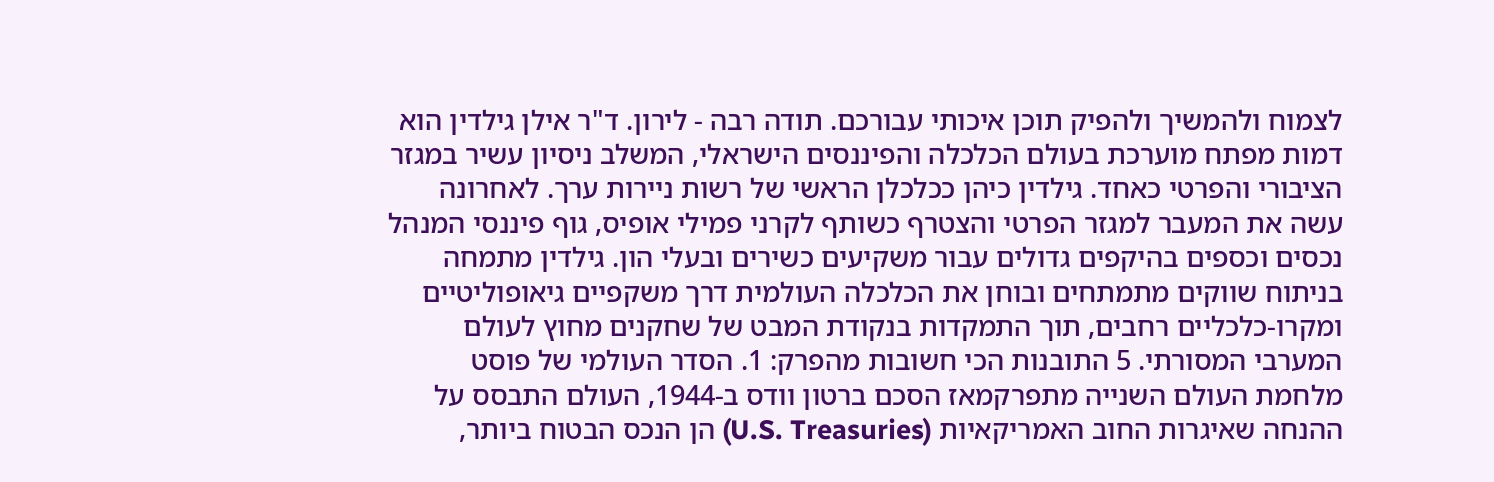לצמוח ולהמשיך ולהפיק תוכן איכותי עבורכם. תודה רבה - לירון. ד"ר אילן גילדין הוא דמות מפתח מוערכת בעולם הכלכלה והפיננסים הישראלי, המשלב ניסיון עשיר במגזר הציבורי והפרטי כאחד. גילדין כיהן ככלכלן הראשי של רשות ניירות ערך. לאחרונה עשה את המעבר למגזר הפרטי והצטרף כשותף לקרני פמילי אופיס, גוף פיננסי המנהל נכסים וכספים בהיקפים גדולים עבור משקיעים כשירים ובעלי הון. גילדין מתמחה בניתוח שווקים מתמתחים ובוחן את הכלכלה העולמית דרך משקפיים גיאופוליטיים ומקרו-כלכליים רחבים, תוך התמקדות בנקודת המבט של שחקנים מחוץ לעולם המערבי המסורתי. 5 התובנות הכי חשובות מהפרק: 1. הסדר העולמי של פוסט מלחמת העולם השנייה מתפרקמאז הסכם ברטון וודס ב-1944, העולם התבסס על ההנחה שאיגרות החוב האמריקאיות (U.S. Treasuries) הן הנכס הבטוח ביותר,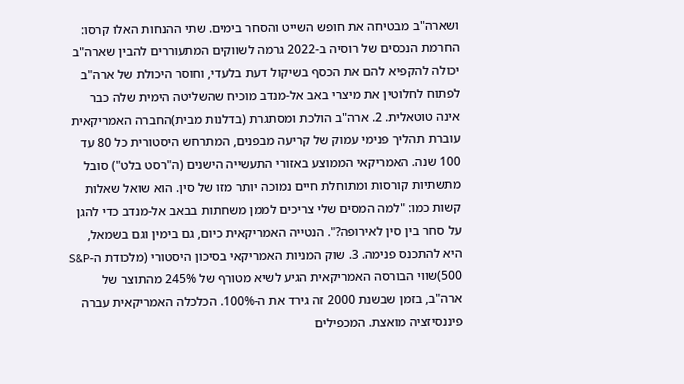ושארה"ב מבטיחה את חופש השייט והסחר בימים. שתי ההנחות האלו קרסו: החרמת הנכסים של רוסיה ב-2022 גרמה לשווקים המתעוררים להבין שארה"ב יכולה להקפיא להם את הכסף בשיקול דעת בלעדי, וחוסר היכולת של ארה"ב לפתוח לחלוטין את מיצרי באב אל-מנדב מוכיח שהשליטה הימית שלה כבר אינה טוטאלית. 2. ארה"ב הולכת ומסתגרת (בדלנות מבית)החברה האמריקאית עוברת תהליך פנימי עמוק של קריעה מבפנים, המתרחש היסטורית כל 80 עד 100 שנה. האמריקאי הממוצע באזורי התעשייה הישנים (ה"רסט בלט") סובל מתשתיות קורסות ומתוחלת חיים נמוכה יותר מזו של סין. הוא שואל שאלות קשות כמו: "למה המסים שלי צריכים לממן משחתות בבאב אל-מנדב כדי להגן על סחר בין סין לאירופה?". הנטייה האמריקאית כיום, גם בימין וגם בשמאל, היא להתכנס פנימה. 3. שוק המניות האמריקאי בסיכון היסטורי (מלכודת ה-S&P 500)שווי הבורסה האמריקאית הגיע לשיא מטורף של 245% מהתוצר של ארה"ב, בזמן שבשנת 2000 זה גירד את ה-100%. הכלכלה האמריקאית עברה פיננסיזציה מואצת. המכפילים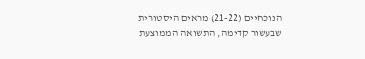הנוכחיים (21-22) מראים היסטורית שבעשור קדימה, התשואה הממוצעת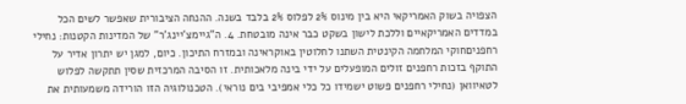הצפויה בשוק האמריקאי היא בין מינוס 2% לפלוס 2% בלבד בשנה. ההנחה הציבורית שאפשר לשים הכל במדדים האמריקאיים וללכת לישון בשקט כבר אינה מובטחת. 4. ה"גיימצ'יינג'ר" של המדינות הקטנות: נחילי רחפניםחוקי המלחמה הקינטית השתנו לחלוטין באוקראינה ובמזרח התיכון. כיום, למגן יש יתרון אדיר על התוקף בזכות רחפנים זולים המופעלים על ידי בינה מלאכותית. זו הסיבה המרכזית שסין תתקשה לפלוש לטאיוואן (נחילי רחפנים פשוט ישמידו כל כלי אמפיבי בים נוראי). הטכנולוגיה הזו הורידה משמעותית את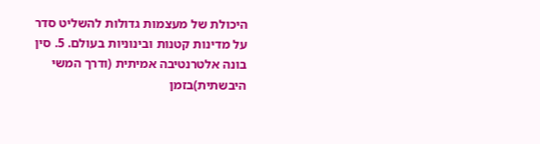היכולת של מעצמות גדולות להשליט סדר על מדינות קטנות ובינוניות בעולם. 5. סין בונה אלטרנטיבה אמיתית (ודרך המשי היבשתית)בזמן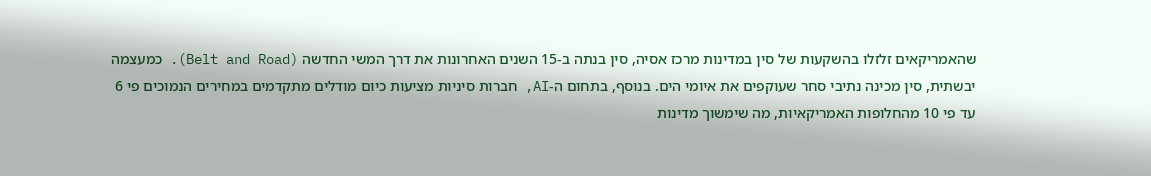שהאמריקאים זלזלו בהשקעות של סין במדינות מרכז אסיה, סין בנתה ב-15 השנים האחרונות את דרך המשי החדשה (Belt and Road). כמעצמה יבשתית, סין מכינה נתיבי סחר שעוקפים את איומי הים. בנוסף, בתחום ה-AI, חברות סיניות מציעות כיום מודלים מתקדמים במחירים הנמוכים פי 6 עד פי 10 מהחלופות האמריקאיות, מה שימשוך מדינות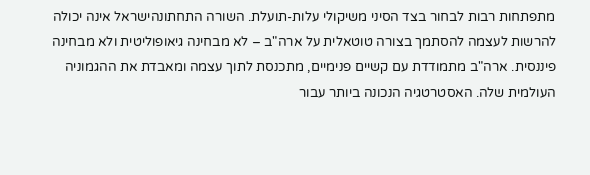מתפתחות רבות לבחור בצד הסיני משיקולי עלות-תועלת. השורה התחתונהישראל אינה יכולה להרשות לעצמה להסתמך בצורה טוטאלית על ארה"ב – לא מבחינה גיאופוליטית ולא מבחינה פיננסית. ארה"ב מתמודדת עם קשיים פנימיים, מתכנסת לתוך עצמה ומאבדת את ההגמוניה העולמית שלה. האסטרטגיה הנכונה ביותר עבור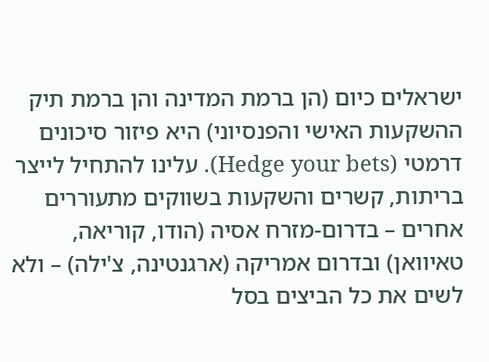ישראלים כיום (הן ברמת המדינה והן ברמת תיק ההשקעות האישי והפנסיוני) היא פיזור סיכונים דרמטי (Hedge your bets). עלינו להתחיל לייצר בריתות, קשרים והשקעות בשווקים מתעוררים אחרים – בדרום-מזרח אסיה (הודו, קוריאה, טאיוואן) ובדרום אמריקה (ארגנטינה, צ'ילה) – ולא לשים את כל הביצים בסל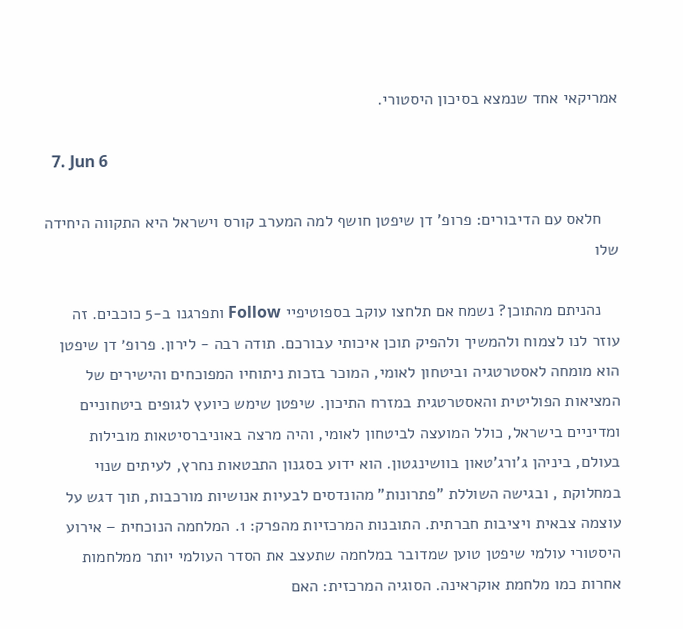אמריקאי אחד שנמצא בסיכון היסטורי.

  7. Jun 6

    חלאס עם הדיבורים: פרופ' דן שיפטן חושף למה המערב קורס וישראל היא התקווה היחידה שלו

    נהניתם מהתוכן? נשמח אם תלחצו עוקב בספוטיפיי Follow ותפרגנו ב-5 כוכבים. זה עוזר לנו לצמוח ולהמשיך ולהפיק תוכן איכותי עבורכם. תודה רבה - לירון. פרופ׳ דן שיפטן הוא מומחה לאסטרטגיה וביטחון לאומי, המוכר בזכות ניתוחיו המפוכחים והישירים של המציאות הפוליטית והאסטרטגית במזרח התיכון. שיפטן שימש כיועץ לגופים ביטחוניים ומדיניים בישראל, כולל המועצה לביטחון לאומי, והיה מרצה באוניברסיטאות מובילות בעולם, ביניהן ג'ורג'טאון בוושינגטון. הוא ידוע בסגנון התבטאות נחרץ, לעיתים שנוי במחלוקת , ובגישה השוללת "פתרונות" מהונדסים לבעיות אנושיות מורכבות, תוך דגש על עוצמה צבאית ויציבות חברתית. התובנות המרכזיות מהפרק: 1. המלחמה הנוכחית – אירוע היסטורי עולמי שיפטן טוען שמדובר במלחמה שתעצב את הסדר העולמי יותר ממלחמות אחרות כמו מלחמת אוקראינה. הסוגיה המרכזית: האם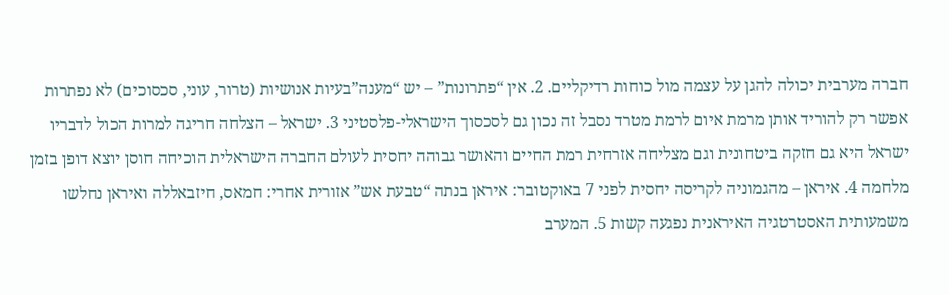חברה מערבית יכולה להגן על עצמה מול כוחות רדיקליים. 2. אין “פתרונות” – יש “מענה”בעיות אנושיות (טרור, עוני, סכסוכים) לא נפתרות אפשר רק להוריד אותן מרמת איום לרמת מטרד נסבל זה נכון גם לסכסוך הישראלי-פלסטיני 3. ישראל – הצלחה חריגה למרות הכול לדבריו ישראל היא גם חזקה ביטחונית וגם מצליחה אזרחית רמת החיים והאושר גבוהה יחסית לעולם החברה הישראלית הוכיחה חוסן יוצא דופן בזמן מלחמה 4. איראן – מהגמוניה לקריסה יחסית לפני 7 באוקטובר: איראן בנתה “טבעת אש” אזורית אחרי: חמאס, חיזבאללה ואיראן נחלשו משמעותית האסטרטגיה האיראנית נפגעה קשות 5. המערב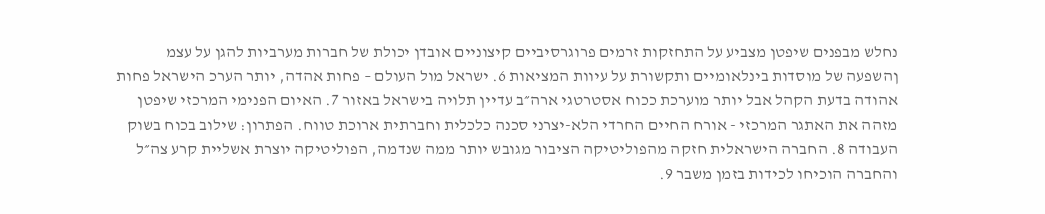נחלש מבפנים שיפטן מצביע על התחזקות זרמים פרוגרסיביים קיצוניים אובדן יכולת של חברות מערביות להגן על עצמ ןהשפעה של מוסדות בינלאומיים ותקשורת על עיוות המציאות 6. ישראל מול העולם – פחות אהדה, יותר הערכ הישראל פחות אהודה בדעת הקהל אבל יותר מוערכת ככוח אסטרטגי ארה״ב עדיין תלויה בישראל באזור 7. האיום הפנימי המרכזי שיפטן מזהה את האתגר המרכזי - אורח החיים החרדי הלא-יצרני סכנה כלכלית וחברתית ארוכת טווח. הפתרון: שילוב בכוח בשוק העבודה 8. החברה הישראלית חזקה מהפוליטיקה הציבור מגובש יותר ממה שנדמה, הפוליטיקה יוצרת אשליית קרע צה״ל והחברה הוכיחו לכידות בזמן משבר 9.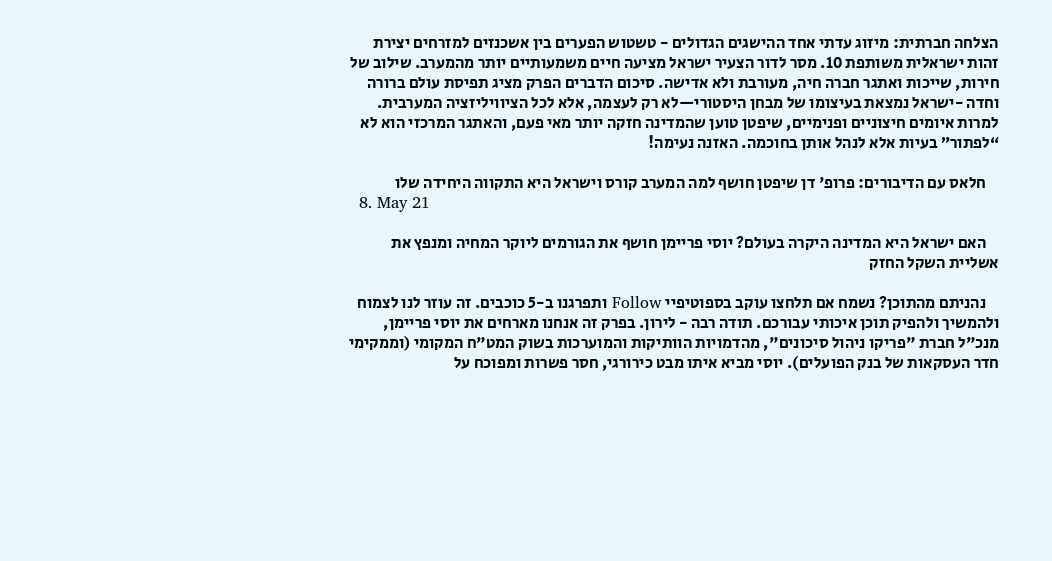הצלחה חברתית: מיזוג עדתי אחד ההישגים הגדולים - טשטוש הפערים בין אשכנזים למזרחים יצירת זהות ישראלית משותפת 10. מסר לדור הצעיר ישראל מציעה חיים משמעותיים יותר מהמערב. שילוב של חירות, שייכות ואתגר חברה חיה, מעורבת ולא אדישה. סיכום הדברים הפרק מציג תפיסת עולם ברורה וחדה -ישראל נמצאת בעיצומו של מבחן היסטורי—לא רק לעצמה, אלא לכל הציוויליזציה המערבית. למרות איומים חיצוניים ופנימיים, שיפטן טוען שהמדינה חזקה יותר מאי פעם, והאתגר המרכזי הוא לא “לפתור” בעיות אלא לנהל אותן בחוכמה. האזנה נעימה!

    חלאס עם הדיבורים: פרופ' דן שיפטן חושף למה המערב קורס וישראל היא התקווה היחידה שלו
  8. May 21

    האם ישראל היא המדינה היקרה בעולם? יוסי פריימן חושף את הגורמים ליוקר המחיה ומנפץ את אשליית השקל החזק

    נהניתם מהתוכן? נשמח אם תלחצו עוקב בספוטיפיי Follow ותפרגנו ב-5 כוכבים. זה עוזר לנו לצמוח ולהמשיך ולהפיק תוכן איכותי עבורכם. תודה רבה - לירון. בפרק זה אנחנו מארחים את יוסי פריימן, מנכ"ל חברת "פריקו ניהול סיכונים", מהדמויות הוותיקות והמוערכות בשוק המט"ח המקומי (וממקימי חדר העסקאות של בנק הפועלים). יוסי מביא איתו מבט כירורגי, חסר פשרות ומפוכח על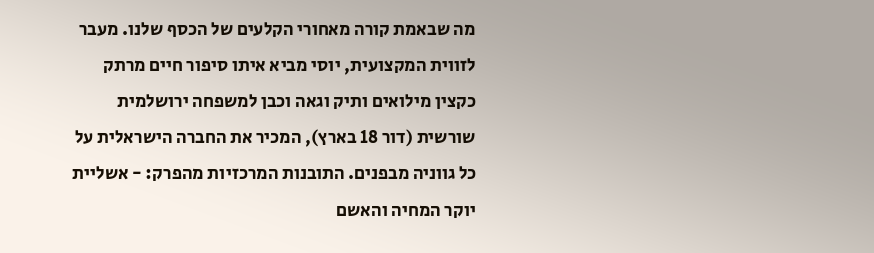מה שבאמת קורה מאחורי הקלעים של הכסף שלנו. מעבר לזווית המקצועית, יוסי מביא איתו סיפור חיים מרתק כקצין מילואים ותיק וגאה וכבן למשפחה ירושלמית שורשית (דור 18 בארץ), המכיר את החברה הישראלית על כל גווניה מבפנים. התובנות המרכזיות מהפרק: - אשליית יוקר המחיה והאשם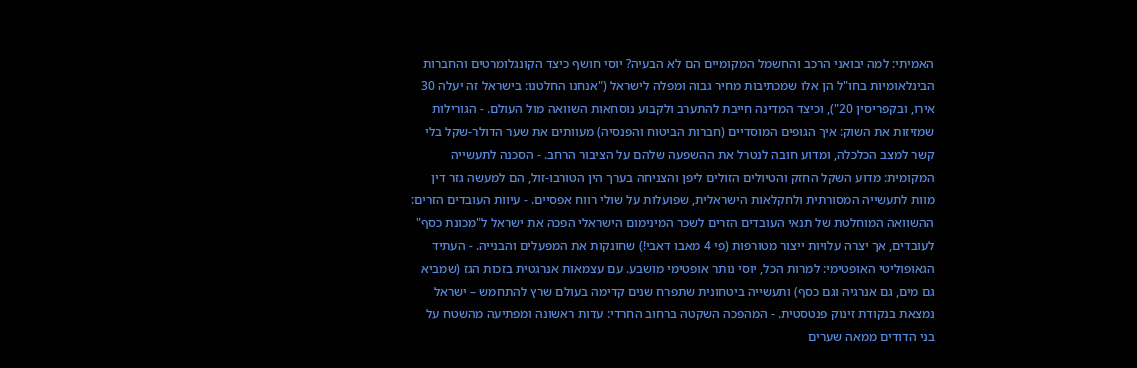האמיתי: למה יבואני הרכב והחשמל המקומיים הם לא הבעיה? יוסי חושף כיצד הקונגלומרטים והחברות הבינלאומיות בחו"ל הן אלו שמכתיבות מחיר גבוה ומפלה לישראל ("אנחנו החלטנו: בישראל זה יעלה 30 אירו, ובקפריסין 20"), וכיצד המדינה חייבת להתערב ולקבוע נוסחאות השוואה מול העולם. - הגורילות שמזיזות את השוק: איך הגופים המוסדיים (חברות הביטוח והפנסיה) מעוותים את שער הדולר-שקל בלי קשר למצב הכלכלה, ומדוע חובה לנטרל את ההשפעה שלהם על הציבור הרחב. - הסכנה לתעשייה המקומית: מדוע השקל החזק והטיולים הזולים ליפן והצניחה בערך הין הטורבו-זול, הם למעשה גזר דין מוות לתעשייה המסורתית ולחקלאות הישראלית, שפועלות על שולי רווח אפסיים. - עיוות העובדים הזרים: ההשוואה המוחלטת של תנאי העובדים הזרים לשכר המינימום הישראלי הפכה את ישראל ל"מכונת כסף" לעובדים, אך יצרה עלויות ייצור מטורפות (פי 4 מאבו דאבי!) שחונקות את המפעלים והבנייה. - העתיד הגאופוליטי האופטימי: למרות הכל, יוסי נותר אופטימי מושבע. עם עצמאות אנרגטית בזכות הגז (שמביא גם מים, גם אנרגיה וגם כסף) ותעשייה ביטחונית שתפרח שנים קדימה בעולם שרץ להתחמש – ישראל נמצאת בנקודת זינוק פנטסטית. - המהפכה השקטה ברחוב החרדי: עדות ראשונה ומפתיעה מהשטח על בני הדודים ממאה שערים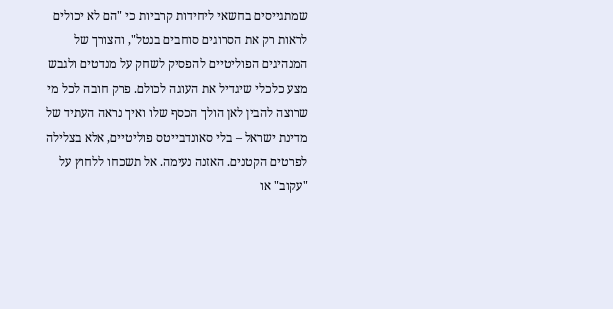שמתגייסים בחשאי ליחידות קרביות כי "הם לא יכולים לראות רק את הסרוגים סוחבים בנטל", והצורך של המנהיגים הפוליטיים להפסיק לשחק על מנדטים ולגבש מצע כלכלי שיגדיל את העוגה לכולם. פרק חובה לכל מי שרוצה להבין לאן הולך הכסף שלו ואיך נראה העתיד של מדינת ישראל – בלי סאונדבייטס פוליטיים, אלא בצלילה לפרטים הקטנים. האזנה נעימה. אל תשכחו ללחוץ על "עקוב" או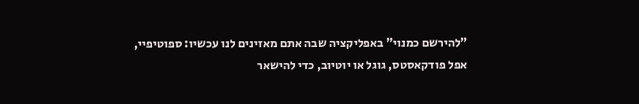"להירשם כמנוי" באפליקציה שבה אתם מאזינים לנו עכשיו: ספוטיפיי, אפל פודקאסטס, גוגל או יוטיוב, כדי להישאר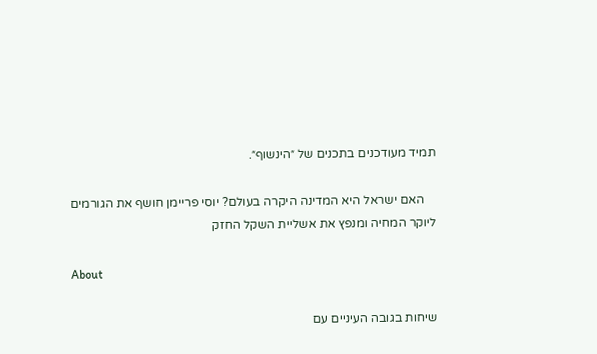תמיד מעודכנים בתכנים של ״הינשוף״.

    האם ישראל היא המדינה היקרה בעולם? יוסי פריימן חושף את הגורמים ליוקר המחיה ומנפץ את אשליית השקל החזק

About

שיחות בגובה העיניים עם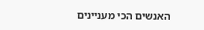האנשים הכי מעניינים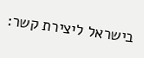בישראל ליצירת קשר: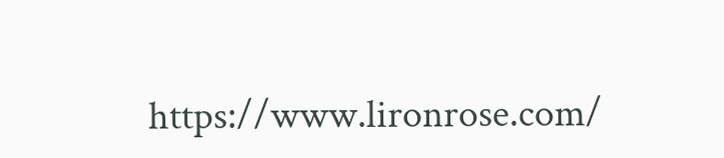https://www.lironrose.com/